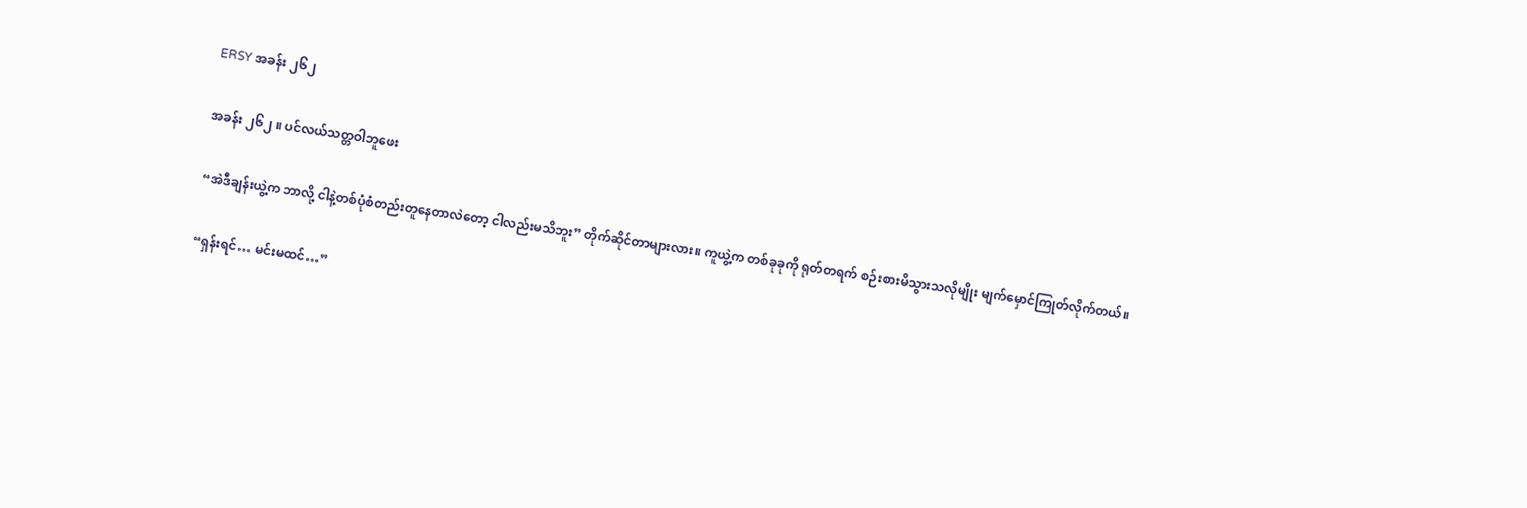ERSY အခန်း ၂၆၂

အခန်း ၂၆၂ ။ ပင်လယ်သတ္တဝါဘူဖေး

“အဲဒီချန်းယွဲ့က ဘာလို့ ငါနဲ့တစ်ပုံစံတည်းတူနေတာလဲတော့ ငါလည်းမသိဘူး” တိုက်ဆိုင်တာများလား။ ကူယွဲ့က တစ်ခုခုကို ရုတ်တရက် စဉ်းစားမိသွားသလိုမျိုး မျက်မှောင်ကြုတ်လိုက်တယ်။

“ရှန်းရင်… မင်းမထင်…”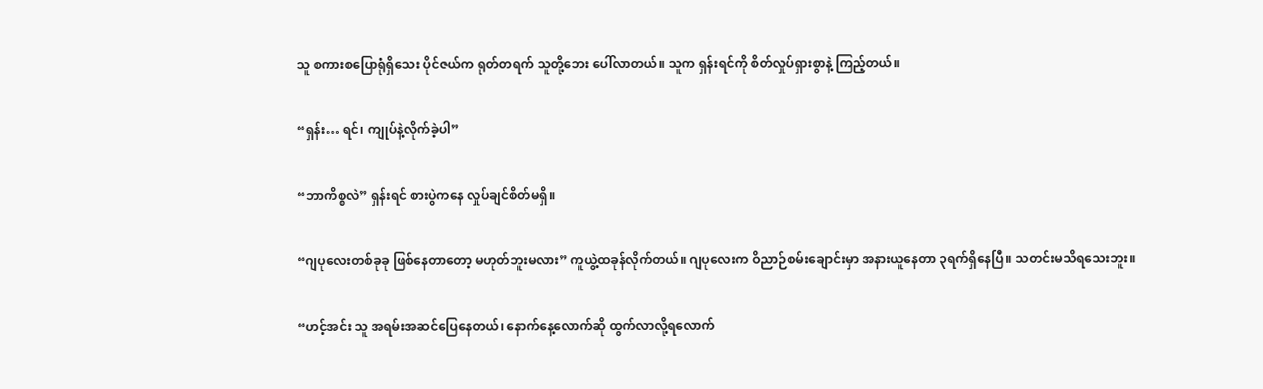သူ စကားစပြောရုံရှိသေး ပိုင်ဇယ်က ရုတ်တရက် သူတို့ဘေး ပေါ်လာတယ်။ သူက ရှန်းရင်ကို စိတ်လှုပ်ရှားစွာနဲ့ ကြည့်တယ်။

“ရှန်း… ရင်၊ ကျုပ်နဲ့လိုက်ခဲ့ပါ”

“ဘာကိစ္စလဲ” ရှန်းရင် စားပွဲကနေ လှုပ်ချင်စိတ်မရှိ။

“ဂျပုလေးတစ်ခုခု ဖြစ်နေတာတော့ မဟုတ်ဘူးမလား” ကူယွဲ့ထခုန်လိုက်တယ်။ ဂျပုလေးက ‌ဝိညာဉ်စမ်းချောင်းမှာ အနားယူနေတာ ၃ရက်ရှိနေပြီ။ သတင်းမသိရသေးဘူး။

“ဟင့်အင်း သူ အရမ်းအဆင်ပြေနေတယ်၊ နောက်နေ့လောက်ဆို ထွက်လာလို့ရလောက်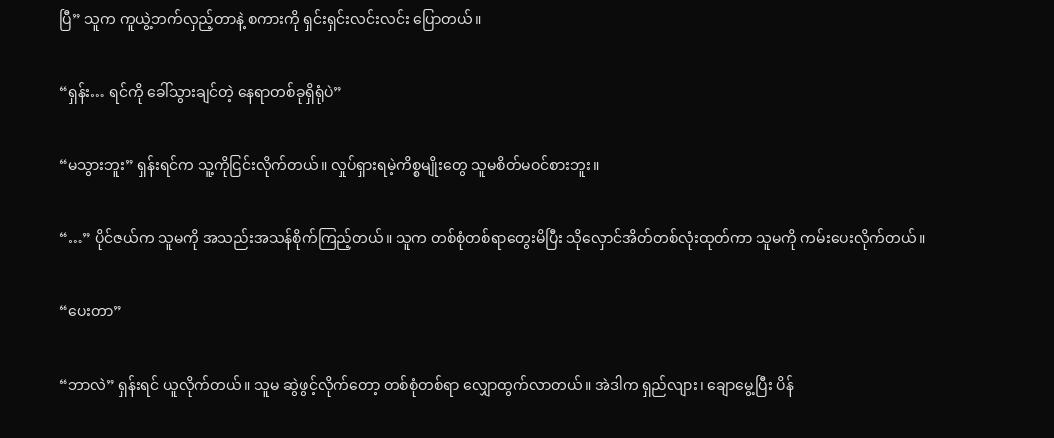ပြီ” သူက ကူယွဲ့ဘက်လှည့်တာနဲ့ စကားကို ရှင်းရှင်းလင်းလင်း ပြောတယ်။

“ရှန်း… ရင်ကို ခေါ်သွားချင်တဲ့ နေရာတစ်ခုရှိရုံပဲ”

“မသွားဘူး” ရှန်းရင်က သူ့ကိုငြင်းလိုက်တယ်။ လှုပ်ရှားရမဲ့ကိစ္စမျိုးတွေ သူမစိတ်မဝင်စားဘူး။

“…” ပိုင်ဇယ်က သူမကို အသည်းအသန်စိုက်ကြည့်တယ်။ သူက တစ်စုံတစ်ရာတွေးမိပြီး သိုလှောင်အိတ်တစ်လုံးထုတ်ကာ သူမကို ကမ်းပေးလိုက်တယ်။

“ပေးတာ”

“ဘာလဲ” ရှန်းရင် ယူလိုက်တယ်။ သူမ ဆွဲဖွင့်လိုက်တော့ တစ်စုံတစ်ရာ လျှောထွက်လာတယ်။ အဲဒါက ရှည်လျား၊ ချောမွေ့ပြီး ပိန်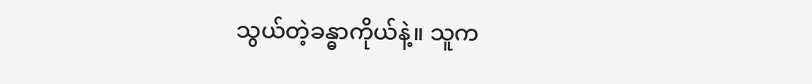သွယ်တဲ့ခန္ဓာကိုယ်နဲ့။ သူက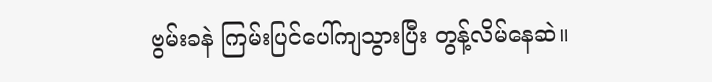ဗွမ်းခနဲ ကြမ်းပြင်ပေါ်ကျသွားပြီး တွန့်လိမ်နေဆဲ။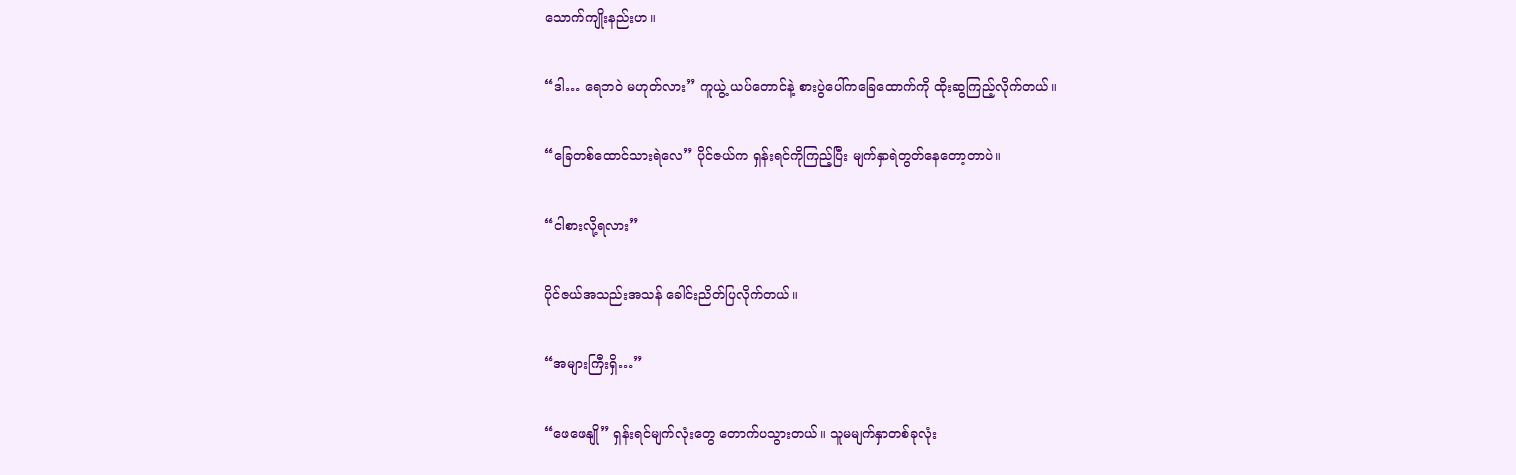သောက်ကျိုးနည်းဟ။

“ဒါ… ရေဘဝဲ မဟုတ်လား” ကူယွဲ့ ယပ်တောင်နဲ့ စားပွဲပေါ်ကခြေထောက်ကို ထိုးဆွကြည့်လိုက်တယ်။

“ခြေတစ်ထောင်သားရဲလေ” ပိုင်ဇယ်က ရှန်းရင်ကိုကြည့်ပြီး မျက်နှာရဲတွတ်နေတော့တာပဲ။

“ငါစားလို့ရလား”

ပိုင်ဇယ်အသည်းအသန် ခေါင်းညိတ်ပြလိုက်တယ်။

“အများကြီးရှိ…”

“ဖေဖေနျို” ရှန်းရင်မျက်လုံးတွေ တောက်ပသွားတယ်။ သူမမျက်နှာတစ်ခုလုံး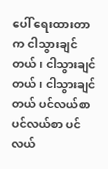ပေါ် ရေးထားတာက ငါသွားချင်တယ်၊ ငါသွားချင်တယ်၊ ငါသွားချင်တယ် ပင်လယ်စာ ပင်လယ်စာ ပင်လယ်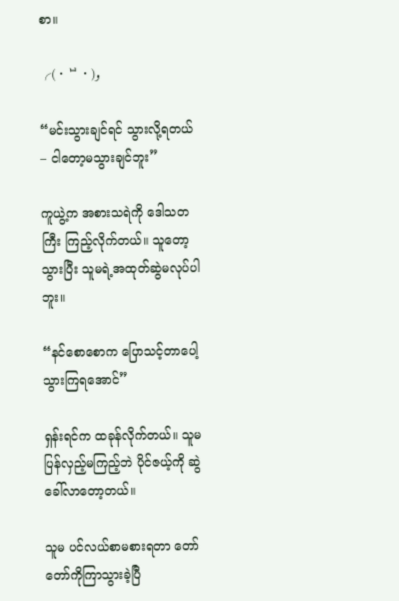စာ။

╭(・ᄇ・)و

“မင်းသွားချင်ရင် သွားလို့ရတယ် – ငါတော့မသွားချင်ဘူး”

ကူယွဲ့က အစားသရဲကို ဒေါသတကြီး ကြည့်လိုက်တယ်။ သူတော့သွားပြီး သူမရဲ့အထုတ်ဆွဲမလုပ်ပါဘူး။

“နင်စောစောက ပြောသင့်တာပေါ့ သွားကြရအောင်”

ရှန်းရင်က ထခုန်လိုက်တယ်။ သူမ ပြန်လှည့်မကြည့်ဘဲ ပိုင်ဇယ့်ကို ဆွဲခေါ်လာတော့တယ်။

သူမ ပင်လယ်စာမစားရတာ တော်တော်ကိုကြာသွားခဲ့ပြီ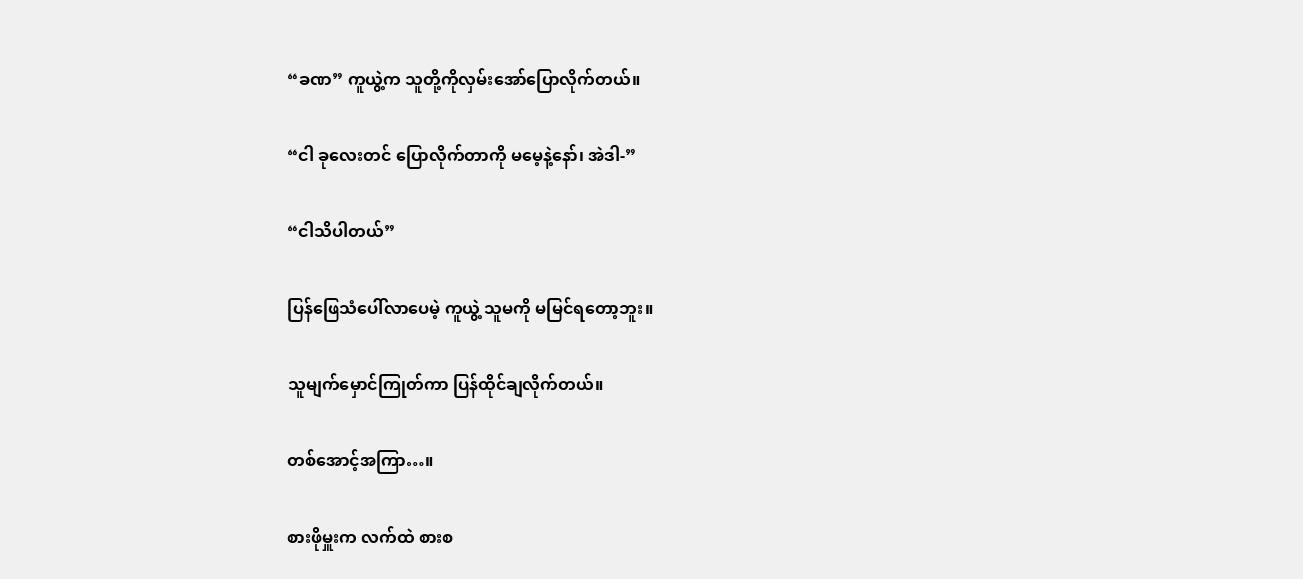“ခဏ” ကူယွဲ့က သူတို့ကိုလှမ်းအော်ပြောလိုက်တယ်။

“ငါ ခုလေးတင် ပြောလိုက်တာကို မမေ့နဲ့နော်၊ အဲဒါ-”

“ငါသိပါတယ်”

ပြန်ဖြေသံ‌ပေါ်လာပေမဲ့ ကူယွဲ့ သူမကို မမြင်ရတော့ဘူး။

သူမျက်မှောင်ကြုတ်ကာ ပြန်ထိုင်ချလိုက်တယ်။

တစ်အောင့်အကြာ…။

စားဖိုမှူးက လက်ထဲ စားစ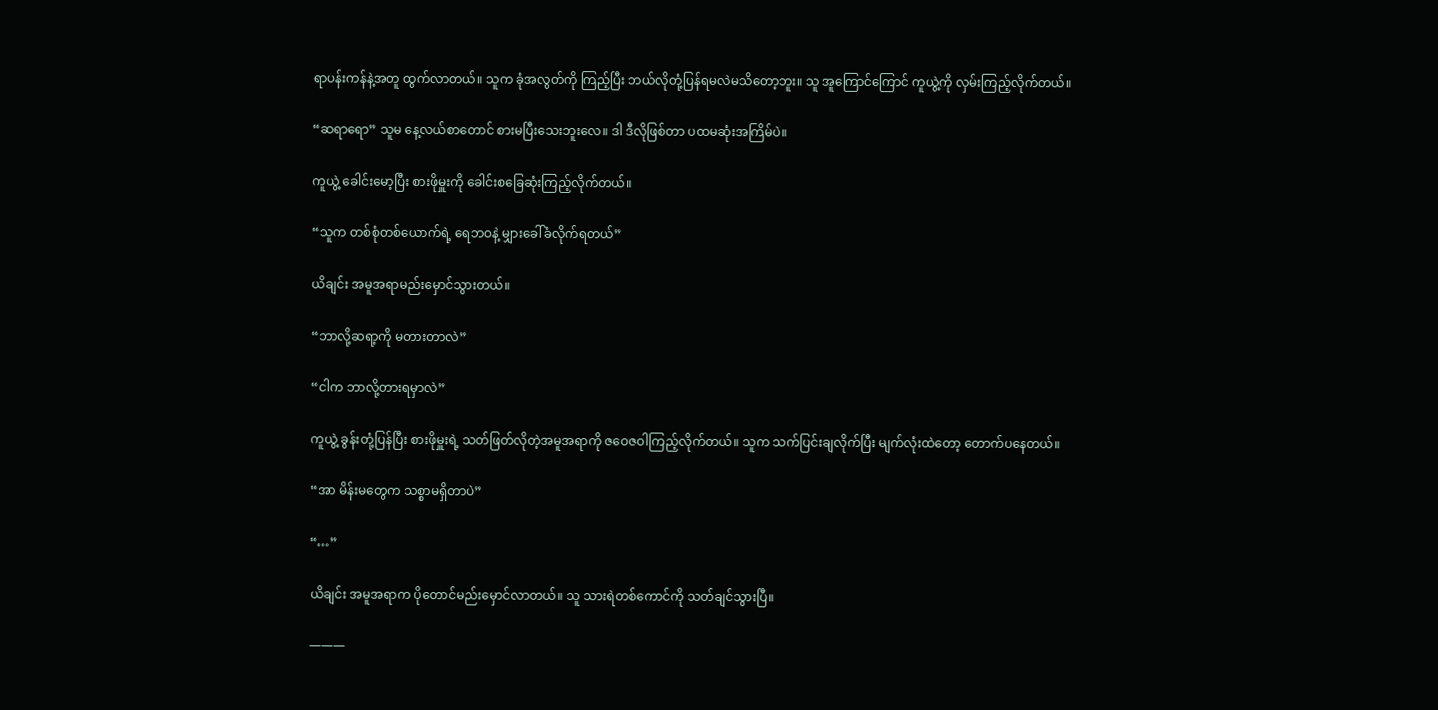ရာပန်းကန်နဲ့အတူ ထွက်လာတယ်။ သူက ခုံအလွတ်ကို ကြည့်ပြီး ဘယ်လိုတုံ့ပြန်ရမလဲမသိတော့ဘူး။ သူ အူကြောင်ကြောင် ကူယွဲ့ကို လှမ်းကြည့်လိုက်တယ်။

“ဆရာရော” သူမ နေ့လယ်စာတောင် စားမပြီးသေးဘူးလေ။ ဒါ ဒီလိုဖြစ်တာ ပထမဆုံးအကြိမ်ပဲ။

ကူယွဲ့ ခေါင်းမော့ပြီး စားဖိုမှူးကို ခေါင်းစခြေဆုံးကြည့်လိုက်တယ်။

“သူက တစ်စုံတစ်ယောက်ရဲ့ ရေဘဝနဲ့ မျှားခေါ်ခံလိုက်ရတယ်”

ယိချင်း အမူအရာမည်းမှောင်သွားတယ်။

“ဘာလို့ဆရာ့ကို မတားတာလဲ”

“ငါက ဘာလို့တားရမှာလဲ”

ကူယွဲ့ ခွန်းတုံ့ပြန်ပြီး စားဖိုမှူးရဲ့ သတ်ဖြတ်လိုတဲ့အမူအရာကို ‌ဇဝေဇဝါကြည့်လိုက်တယ်။ သူက သက်ပြင်းချလိုက်ပြီး မျက်လုံးထဲတော့ တောက်ပနေတယ်။

“အာ မိန်းမတွေက သစ္စာမရှိတာပဲ”

“…”

ယိချင်း အမူအရာက ပိုတောင်မည်းမှောင်လာတယ်။ သူ သားရဲတစ်ကောင်ကို သတ်ချင်သွားပြီ။

———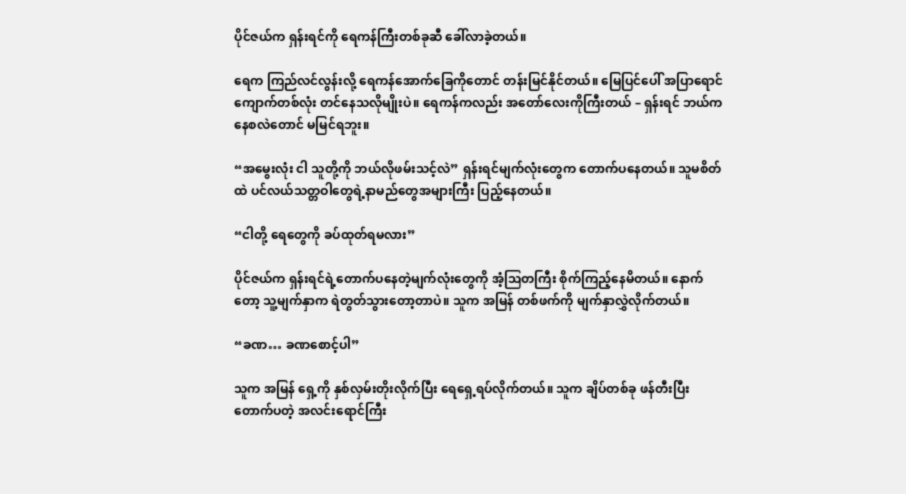ပိုင်ဇယ်က ရှန်းရင်ကို ရေကန်ကြီးတစ်ခုဆီ ခေါ်လာခဲ့တယ်။

ရေက ကြည်လင်လွန်းလို့ ရေကန်အောက်ခြေကိုတောင် တန်းမြင်နိုင်တယ်။ မြေပြင်ပေါ် အပြာရောင်ကျောက်တစ်လုံး တင်နေသလိုမျိုးပဲ။ ရေကန်ကလည်း အတော်လေးကိုကြီးတယ် – ရှန်းရင် ဘယ်ကနေစလဲတောင် မမြင်ရဘူး။

“အမွေးလုံး ငါ သူတို့ကို ဘယ်လိုဖမ်းသင့်လဲ” ရှန်းရင်မျက်လုံးတွေက တောက်ပနေတယ်။ သူမစိတ်ထဲ ပင်လယ်သတ္တဝါတွေရဲ့နာမည်တွေအများကြီး ပြည့်နေတယ်။

“ငါတို့ ရေတွေကို ခပ်ထုတ်ရမလား”

ပိုင်ဇယ်က ရှန်းရင်ရဲ့တောက်ပနေတဲ့မျက်လုံးတွေကို အံ့ဩတကြီး စိုက်ကြည့်နေမိတယ်။ နောက်တော့ သူ့မျက်နှာက ရဲတွတ်သွားတော့တာပဲ။ သူက အမြန် တစ်ဖက်ကို မျက်နှာလွှဲလိုက်တယ်။

“ခဏ… ခဏစောင့်ပါ”

သူက အမြန် ရှေ့ကို နှစ်လှမ်းတိုးလိုက်ပြီး ရေရှေ့ရပ်လိုက်တယ်။ သူက ချိပ်တစ်ခု ဖန်တီးပြီး တောက်ပတဲ့ အလင်းရောင်ကြီး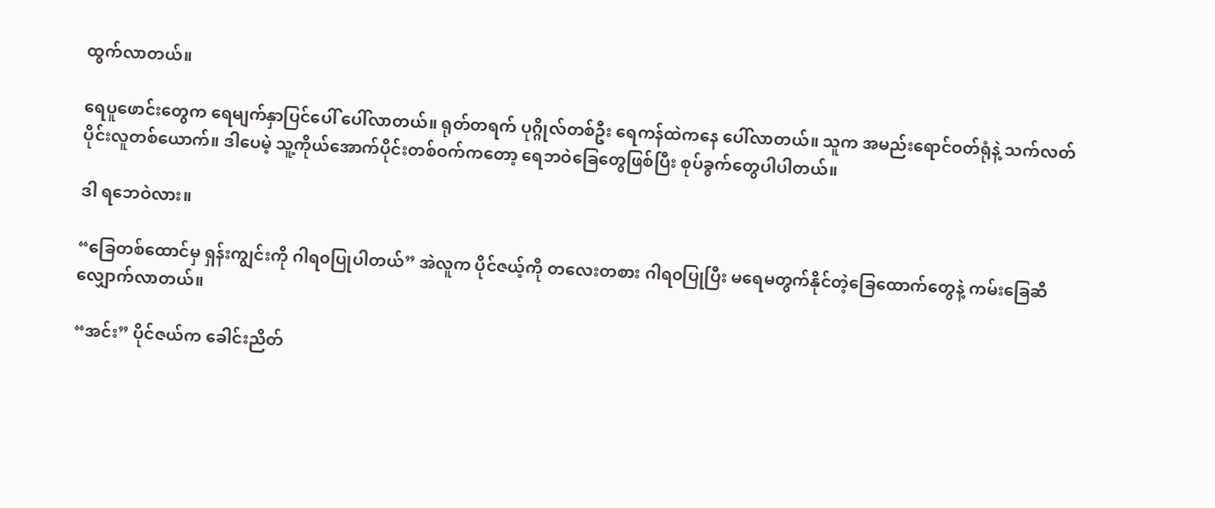ထွက်လာတယ်။

ရေပူဖောင်းတွေက ရေမျက်နှာပြင်ပေါ် ပေါ်လာတယ်။ ရုတ်တရက် ပုဂ္ဂိုလ်တစ်ဦး ရေကန်ထဲကနေ ပေါ်လာတယ်။ သူက အမည်းရောင်ဝတ်ရုံနဲ့ သက်လတ်ပိုင်းလူတစ်ယောက်။ ဒါပေမဲ့ သူ့ကိုယ်အောက်ပိုင်းတစ်ဝက်ကတော့ ရေဘဝဲခြေတွေဖြစ်ပြီး စုပ်ခွက်တွေပါပါတယ်။

ဒါ ရဘေဝဲလား။

“ခြေတစ်ထောင်မှ ရှန်းကျွင်းကို ဂါရ၀ပြုပါတယ်” အဲလူက ပိုင်ဇယ့်ကို တလေးတစား ဂါရ၀ပြုပြီး မရေမတွက်နိုင်တဲ့ခြေထောက်တွေနဲ့ ကမ်းခြေဆီလျှောက်လာတယ်။

“အင်း” ပိုင်ဇယ်က ခေါင်းညိတ်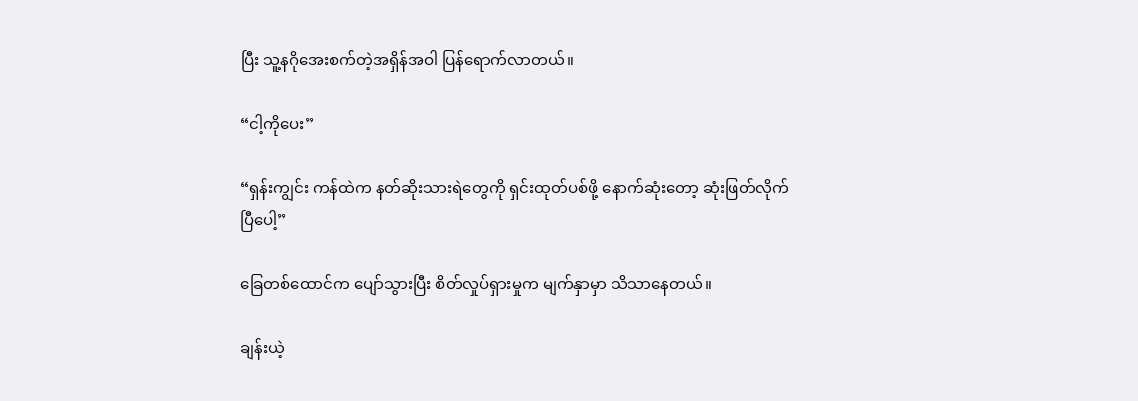ပြီး သူ့နဂိုအေးစက်တဲ့အရှိန်အဝါ ပြန်ရောက်လာတယ်။

“ငါ့ကိုပေး”

“ရှန်းကျွင်း ကန်ထဲက နတ်ဆိုးသားရဲတွေကို ရှင်းထုတ်ပစ်ဖို့ နောက်ဆုံးတော့ ဆုံးဖြတ်လိုက်ပြီပေါ့”

ခြေတစ်ထောင်က ပျော်သွားပြီး စိတ်လှုပ်ရှားမှုက မျက်နှာမှာ သိသာနေတယ်။

ချန်းယဲ့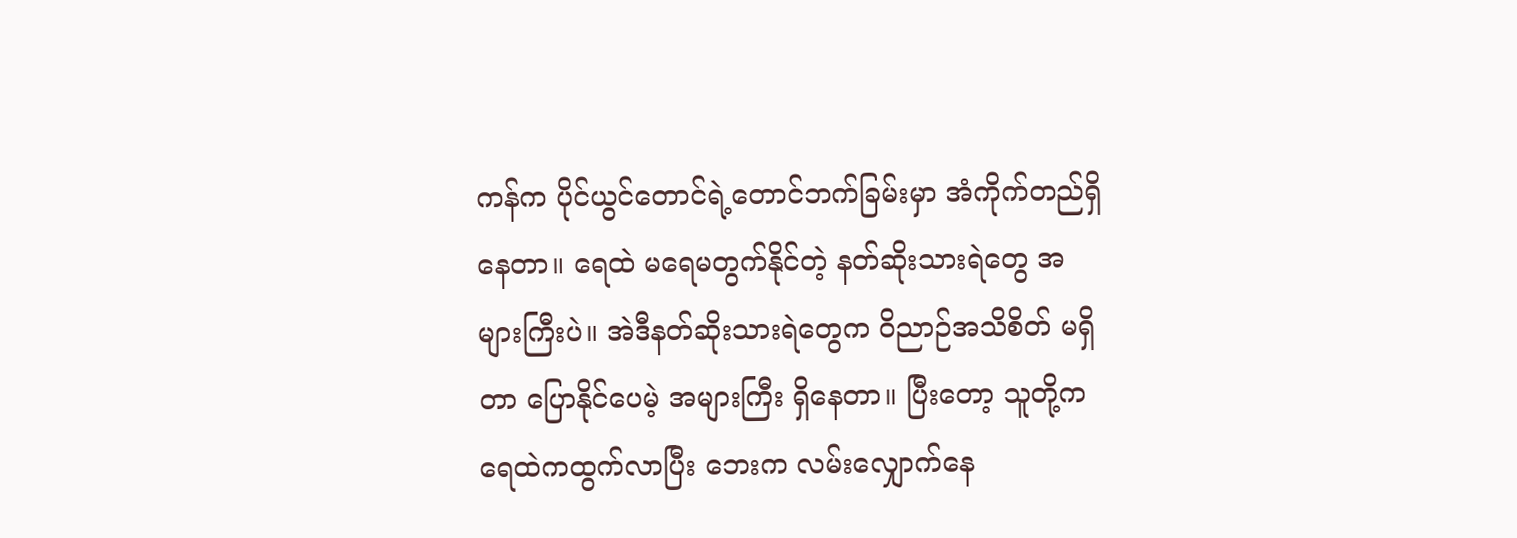ကန်က ပိုင်ယွင်တောင်ရဲ့တောင်ဘက်ခြမ်းမှာ အံကိုက်တည်ရှိနေတာ။ ရေထဲ မရေမတွက်နိုင်တဲ့ နတ်ဆိုးသားရဲတွေ အများကြီးပဲ။ အဲဒီနတ်ဆိုးသားရဲတွေက ဝိညာဉ်အသိစိတ် မရှိတာ ပြောနိုင်ပေမဲ့ အများကြီး ရှိနေတာ။ ပြီးတော့ သူတို့က ရေထဲကထွက်လာပြီး ဘေးက လမ်းလျှောက်နေ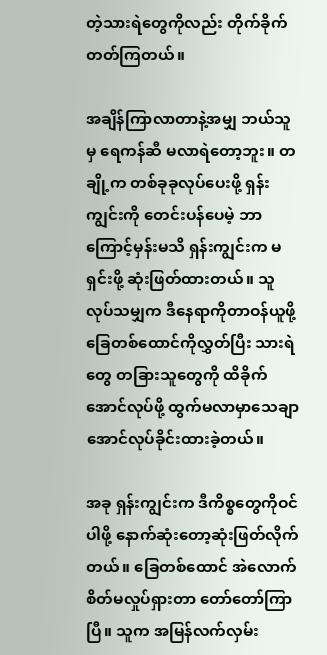တဲ့သားရဲတွေကိုလည်း တိုက်ခိုက်တတ်ကြတယ်။

အချိန်ကြာလာတာနဲ့အမျှ ဘယ်သူမှ ရေကန်ဆီ မလာရဲတော့ဘူး။ တချို့က တစ်ခုခု‌လုပ်ပေးဖို့ ရှန်းကျွင်းကို တေင်းပန်ပေမဲ့ ဘာကြောင့်မှန်းမသိ ရှန်းကျွင်းက မရှင်းဖို့ ဆုံးဖြတ်ထားတယ်။ သူလုပ်သမျှက ဒီနေရာကိုတာဝန်ယူဖို့ ခြေတစ်ထောင်ကိုလွှတ်ပြီး သားရဲတွေ တခြားသူတွေကို ထိခိုက်အောင်လုပ်ဖို့ ထွက်မလာမှာသေချာအောင်လုပ်ခိုင်းထားခဲ့တယ်။

အခု ရှန်းကျွင်းက ဒီကိစ္စတွေကိုဝင်ပါဖို့ နောက်ဆုံးတော့ဆုံးဖြတ်လိုက်တယ်။ ခြေတစ်ထောင် အဲလောက်စိတ်မလှုပ်ရှားတာ တော်တော်ကြာပြီ။ သူက အမြန်လက်လှမ်း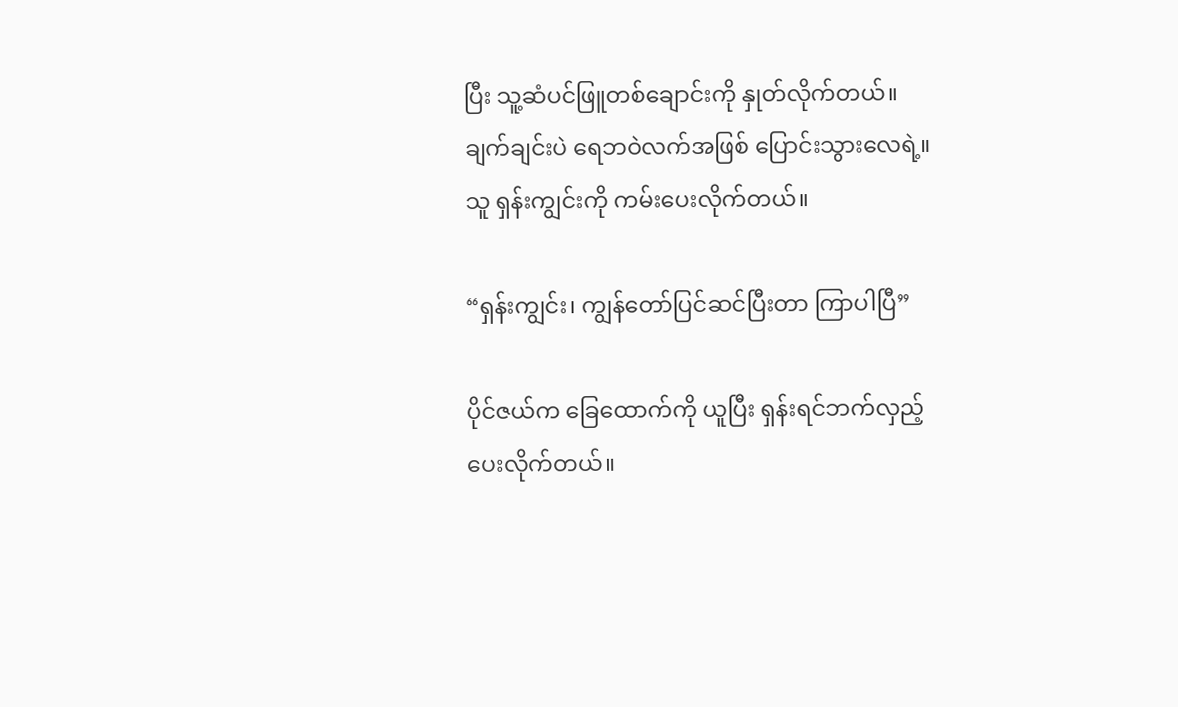ပြီး သူ့ဆံပင်ဖြူတစ်ချောင်းကို နှုတ်လိုက်တယ်။ ချက်ချင်းပဲ ရေဘဝဲလက်အဖြစ် ပြောင်းသွားလေရဲ့။ သူ ရှန်းကျွင်းကို ကမ်းပေးလိုက်တယ်။

“ရှန်းကျွင်း၊ ကျွန်တော်ပြင်ဆင်ပြီးတာ ကြာပါပြီ”

ပိုင်ဇယ်က ခြေထောက်ကို ယူပြီး ရှန်းရင်ဘက်လှည့်ပေးလိုက်တယ်။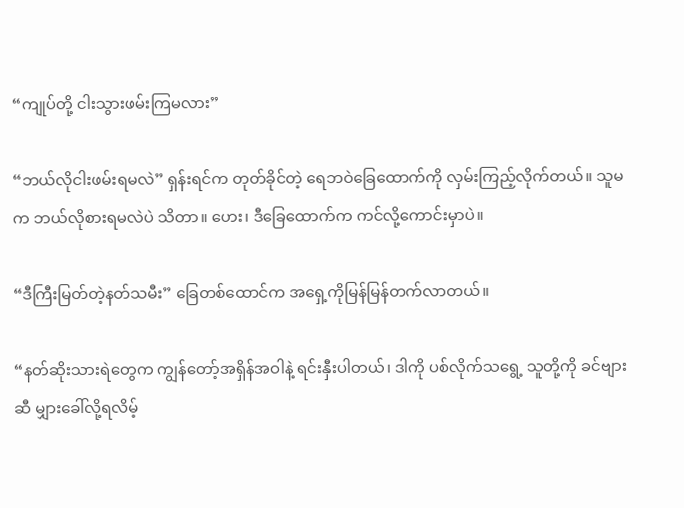“ကျုပ်တို့ ငါးသွားဖမ်းကြမလား”

“ဘယ်လိုငါးဖမ်းရမလဲ” ရှန်းရင်က တုတ်ခိုင်တဲ့ ရေဘဝဲခြေထောက်ကို လှမ်းကြည့်လိုက်တယ်။ သူမက ဘယ်လိုစားရမလဲပဲ သိတာ။ ဟေး၊ ဒီခြေထောက်က ကင်လို့ကောင်းမှာပဲ။

“ဒီကြီးမြတ်တဲ့နတ်သမီး” ခြေတစ်ထောင်က အရှေ့ကိုမြန်မြန်တက်လာတယ်။

“နတ်ဆိုးသားရဲတွေက ကျွန်တော့်အရှိန်အဝါနဲ့ ရင်းနှီးပါတယ်၊ ဒါကို ပစ်လိုက်သရွေ့ သူတို့ကို ခင်ဗျားဆီ မျှားခေါ်လို့ရလိမ့်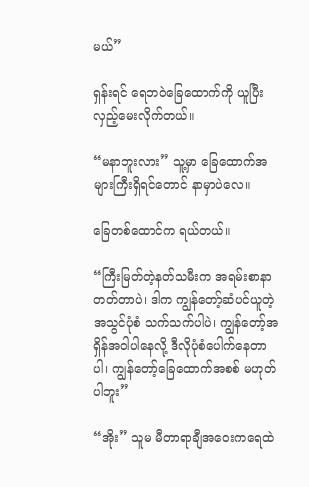မယ်”

ရှန်းရင် ရေဘဝဲခြေထောက်ကို ယူပြီး လှည့်မေးလိုက်တယ်။

“မနာဘူးလား” သူ့မှာ ခြေထောက်အများကြီးရှိရင်တောင် နာမှာပဲလေ။

ခြေတစ်ထောင်က ရယ်တယ်။

“ကြီးမြတ်တဲ့နတ်သမီးက အရမ်းစာနာတတ်တာပဲ၊ ဒါက ကျွန်တော့်ဆံပင်ယူတဲ့အသွင်ပုံစံ သက်သက်ပါပဲ၊ ကျွန်တော့်အရှိန်အဝါပါနေလို့ ဒီလိုပုံစံပေါက်နေတာပါ၊ ကျွန်တော့်ခြေထောက်အစစ် မဟုတ်ပါဘူး”

“အိုး” သူမ မီတာရာချီအဝေးကရေထဲ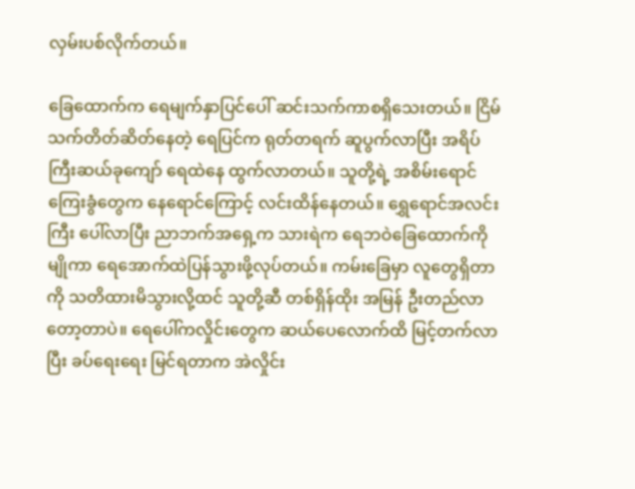လှမ်းပစ်လိုက်တယ်။

ခြေထောက်က ရေမျက်နှာပြင်ပေါ် ဆင်းသက်ကာစရှိသေးတယ်။ ငြိမ်သက်တိတ်ဆိတ်နေတဲ့ ရေပြင်က ရုတ်တရက် ဆူပွက်လာပြီး အရိပ်ကြီးဆယ်ခုကျော် ရေထဲနေ ထွက်လာတယ်။ သူတို့ရဲ့ အစိမ်းရောင်ကြေးခွံတွေက နေရောင်ကြောင့် လင်းထိန်နေတယ်။ ရွှေရောင်အလင်းကြီး ပေါ်လာပြီး ညာဘက်အရှေ့က သားရဲက ရေဘဝဲခြေထောက်ကို မျိုကာ ရေအောက်ထဲပြန်သွားဖို့လုပ်တယ်။ ကမ်းခြေမှာ လူတွေရှိတာကို သတိထားမိသွားလို့ထင် သူတို့ဆီ တစ်ရှိန်ထိုး အမြန် ဦးတည်လာတော့တာပဲ။ ရေပေါ်ကလှိုင်းတွေက ဆယ်ပေလောက်ထိ မြင့်တက်လာပြီး ခပ်ရေးရေး မြင်‌ရတာက အဲလှိုင်း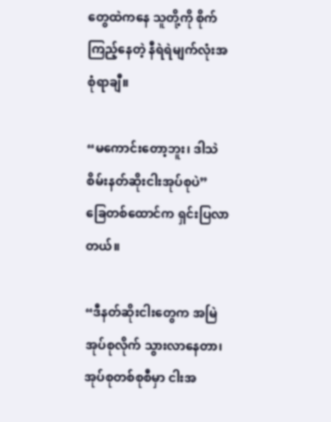တွေထဲကနေ သူတို့ကို စိုက်ကြည့်နေတဲ့ နီရဲရဲမျက်လုံးအစုံရာချီ။

“မကောင်းတော့ဘူး၊ ဒါသဲစိမ်းနတ်ဆိုးငါးအုပ်စုပဲ” ခြေတစ်ထောင်က ရှင်းပြလာတယ်။

“ဒီနတ်ဆိုးငါးတွေက အမြဲအုပ်စုလိုက် သွားလာနေတာ၊ အုပ်စုတစ်စုစီမှာ ငါးအ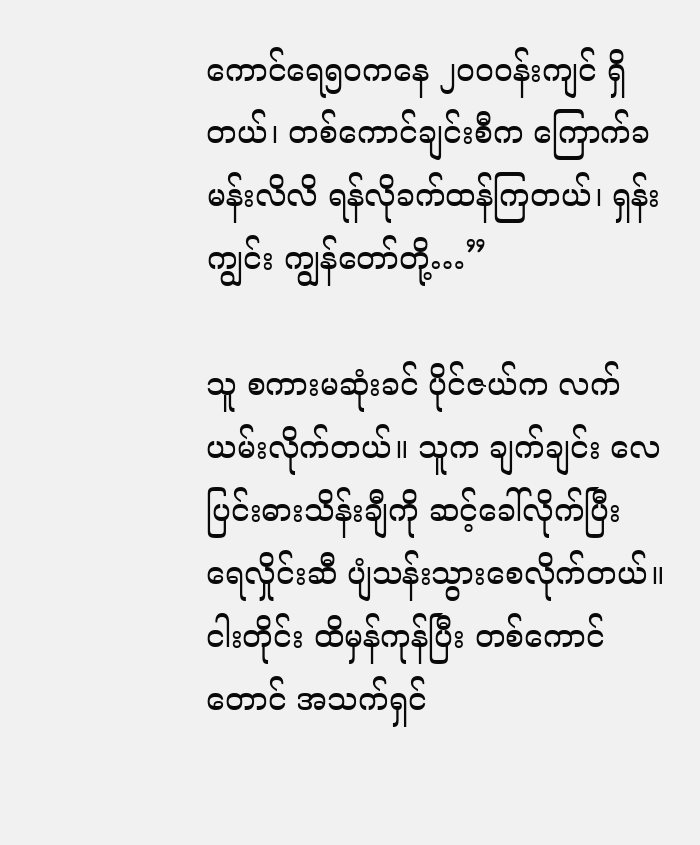ကောင်ရေ၅၀ကနေ ၂၀၀ဝန်းကျင် ရှိတယ်၊ တစ်ကောင်ချင်းစီက ကြောက်ခမန်းလိလိ ရန်လိုခက်ထန်ကြတယ်၊ ရှန်းကျွင်း ကျွန်တော်တို့…”

သူ စကားမဆုံးခင် ပိုင်ဇယ်က လက်ယမ်းလိုက်တယ်။ သူက ချက်ချင်း လေပြင်းဓားသိန်းချီကို ဆင့်ခေါ်လိုက်ပြီး ရေလှိုင်းဆီ ပျံသန်းသွားစေလိုက်တယ်။ ငါးတိုင်း ထိမှန်ကုန်ပြီး တစ်ကောင်တောင် အသက်ရှင်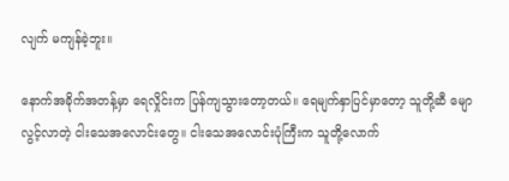လျက် မကျန်ခဲ့ဘူး။

နောက်အခိုက်အတန့်မှာ ရေလှိုင်းက ပြန်ကျသွားတော့တယ်။ ရေမျက်နှာပြင်မှာတော့ သူတို့ဆီ မျောလွင့်လာတဲ့ ငါးသေအလောင်းတွေ။ ငါးသေအလောင်းပုံကြီးက သူတို့လောက်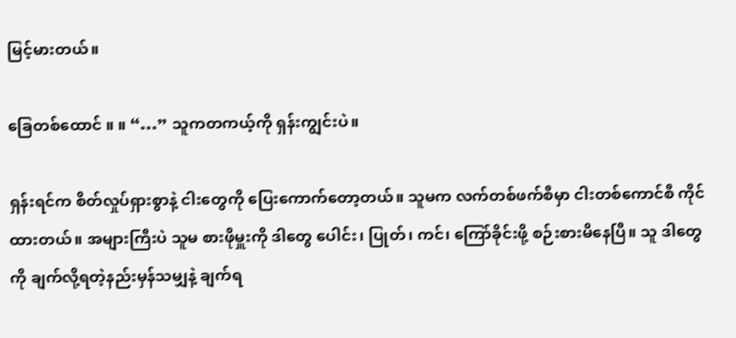မြင့်မားတယ်။

ခြေတစ်ထောင် ။ ။ “…” သူကတကယ့်ကို ရှန်းကျွင်းပဲ။

ရှန်းရင်က စိတ်လှုပ်ရှားစွာနဲ့ ငါးတွေကို ပြေးကောက်တော့တယ်။ သူမက လက်တစ်ဖက်စီမှာ ငါးတစ်ကောင်စီ ကိုင်ထားတယ်။ အများကြီးပဲ သူမ စားဖိုမှူးကို ဒါတွေ ပေါင်း၊ ပြုတ်၊ ကင်၊ ကြော်ခိုင်းဖို့ စဉ်းစားမိနေပြီ။ သူ ဒါတွေကို ချက်လို့ရတဲ့နည်းမှန်သမျှနဲ့ ချက်ရ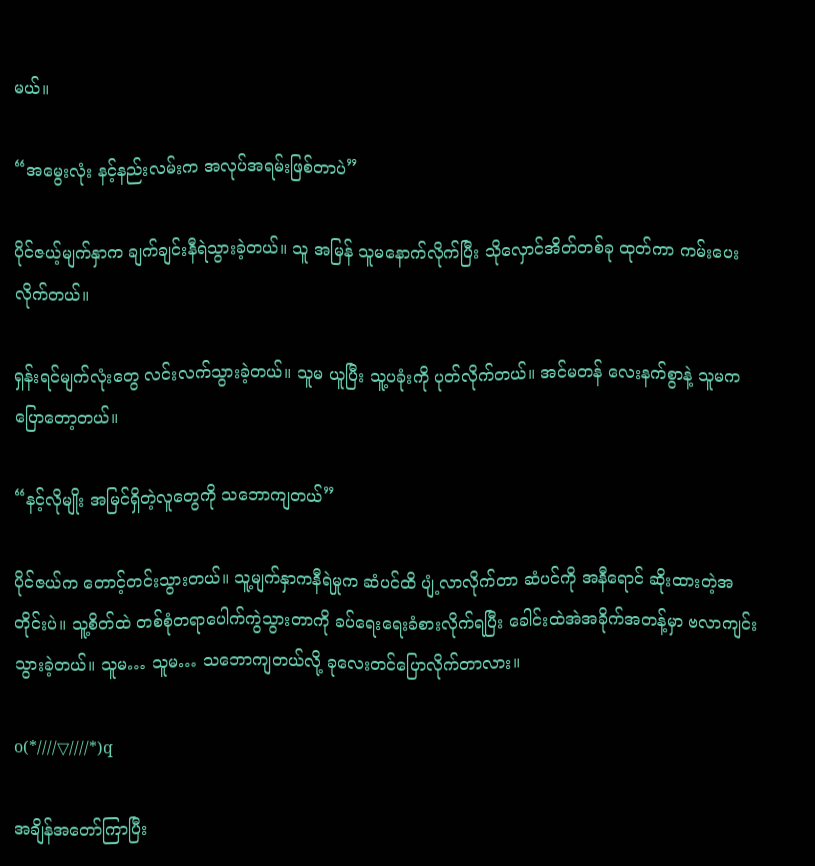မယ်။

“အမွေးလုံး နင့်နည်းလမ်းက အလုပ်အရမ်းဖြစ်တာပဲ”

ပိုင်ဇယ့်မျက်နှာက ချက်ချင်းနီရဲသွားခဲ့တယ်။ သူ အမြန် သူမနောက်လိုက်ပြီး သိုလှောင်အိတ်တစ်ခု ထုတ်ကာ ကမ်းပေးလိုက်တယ်။

ရှန်းရင်မျက်လုံးတွေ လင်းလက်သွားခဲ့တယ်။ သူမ ယူပြီး သူ့ပခုံးကို ပုတ်လိုက်တယ်။ အင်မတန် လေးနက်စွာနဲ့ သူမက ပြောတော့တယ်။

“နင့်လိုမျိုး အမြင်ရှိတဲ့လူတွေကို သဘောကျတယ်”

ပိုင်ဇယ်က တောင့်တင်းသွားတယ်။ သူ့မျက်နှာကနီရဲမှုက ဆံပင်ထိ ပျံ့လာလိုက်တာ ဆံပင်ကို အနီရောင် ဆိုးထားတဲ့အတိုင်းပဲ။ သူ့စိတ်ထဲ တစ်စုံတရာပေါက်ကွဲသွားတာကို ခပ်ရေးရေးခံစားလိုက်ရပြီး ခေါင်းထဲအဲအခိုက်အတန့်မှာ ဗလာကျင်းသွားခဲ့တယ်။ သူမ… သူမ… သဘောကျတယ်လို့ ခုလေးတင်ပြောလိုက်တာလား။

o(*////▽////*)q

အချိန်အတော်ကြာပြီး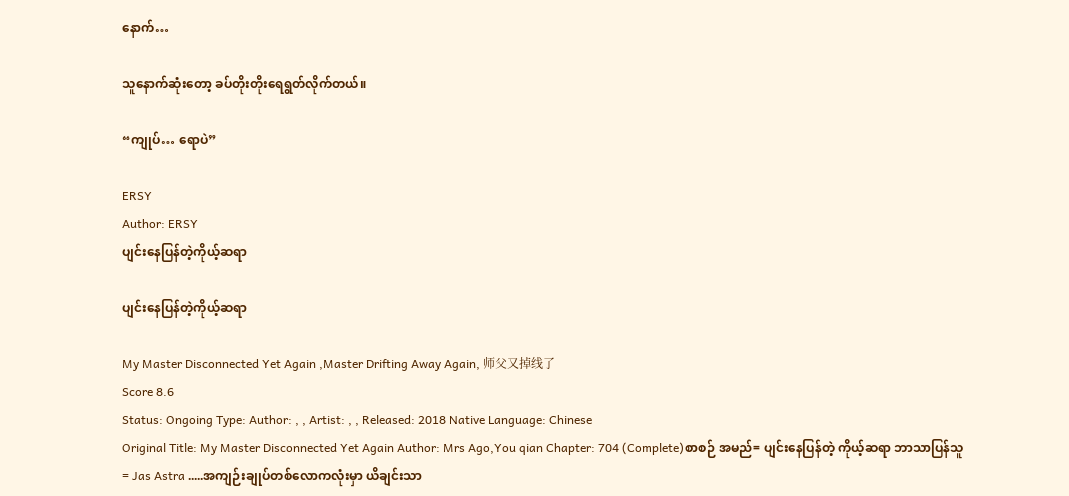နောက်…

သူနောက်ဆုံးတော့ ခပ်တိုးတိုးရေရွတ်လိုက်တယ်။

“ကျုပ်… ရောပဲ”

ERSY
Author: ERSY
ပျင်းနေပြန်တဲ့ကိုယ့်ဆရာ

ပျင်းနေပြန်တဲ့ကိုယ့်ဆရာ

My Master Disconnected Yet Again ,Master Drifting Away Again, 师父又掉线了
Score 8.6
Status: Ongoing Type: Author: , , Artist: , , Released: 2018 Native Language: Chinese
Original Title: My Master Disconnected Yet Again Author: Mrs Ago,You qian Chapter: 704 (Complete)စာစဉ် အမည်= ပျင်းနေပြန်တဲ့ ကိုယ့်ဆရာ ဘာသာပြန်သူ= Jas Astra .....အကျဉ်းချုပ်တစ်လောကလုံးမှာ ယိချင်းသာ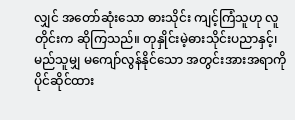လျှင် အတော်ဆုံးသော ဓားသိုင်း ကျင့်ကြံသူဟု လူတိုင်းက ဆိုကြသည်။ တုနှိုင်းမဲ့ဓားသိုင်းပညာနှင့်၊ မည်သူမျှ မကျော်လွန်နိုင်သော အတွင်းအားအရာကို ပိုင်ဆိုင်ထား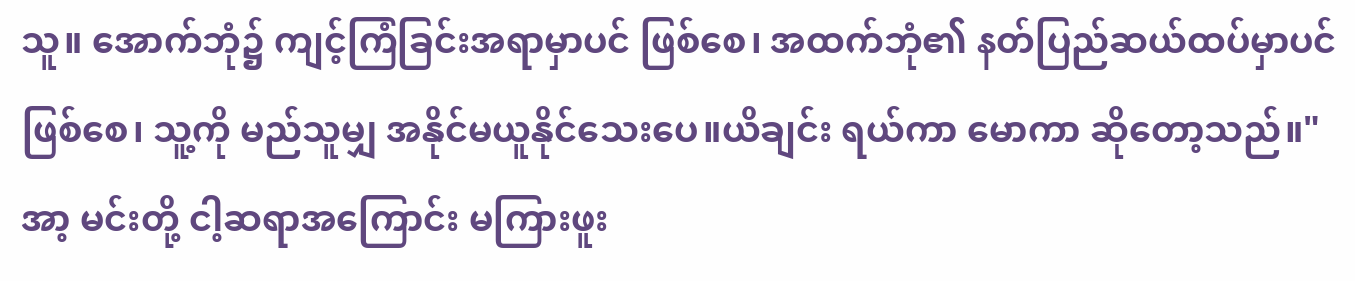သူ။ အောက်ဘုံ၌ ကျင့်ကြံခြင်းအရာမှာပင် ဖြစ်စေ၊ အထက်ဘုံ၏ နတ်ပြည်ဆယ်ထပ်မှာပင် ဖြစ်စေ၊ သူ့ကို မည်သူမျှ အနိုင်မယူနိုင်သေးပေ။ယိချင်း ရယ်ကာ မောကာ ဆိုတော့သည်။"အာ့ မင်းတို့ ငါ့ဆရာအကြောင်း မကြားဖူး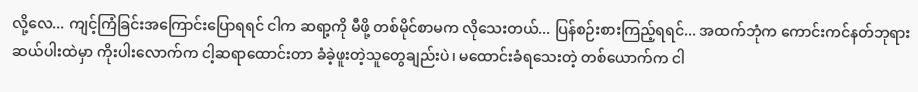လို့လေ... ကျင့်ကြံခြင်းအကြောင်းပြောရရင် ငါက ဆရာ့ကို မီဖို့ တစ်မိုင်စာမက လိုသေးတယ်... ပြန်စဉ်းစားကြည့်ရရင်... အထက်ဘုံက ကောင်းကင်နတ်ဘုရားဆယ်ပါးထဲမှာ ကိုးပါးလောက်က ငါ့ဆရာထောင်းတာ ခံခဲ့ဖူးတဲ့သူတွေချည်းပဲ၊ မထောင်းခံရသေးတဲ့ တစ်ယောက်က ငါ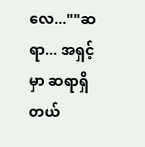လေ...""ဆရာ... အရှင့်မှာ ဆရာရှိတယ်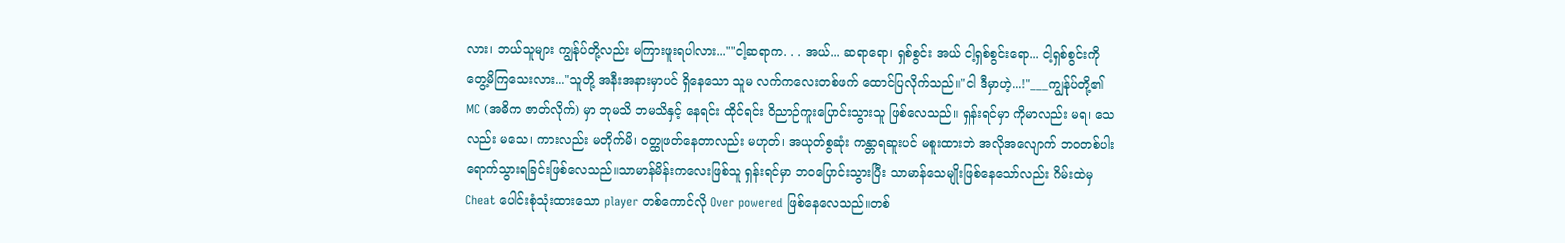လား၊ ဘယ်သူများ ကျွန်ုပ်တို့လည်း မကြားဖူးရပါလား...""ငါ့ဆရာက. . . အယ်... ဆရာရော၊ ရှစ်စွင်း အယ် ငါ့ရှစ်စွင်းရော... ငါ့ရှစ်စွင်းကို တွေ့မိကြသေးလား..."သူတို့ အနီးအနားမှာပင် ရှိနေသော သူမ လက်ကလေးတစ်ဖက် ထောင်ပြလိုက်သည်။"ငါ ဒီမှာဟဲ့...!"___ကျွန်ုပ်တို့၏ MC (အဓိက ဇာတ်လိုက်) မှာ ဘုမသိ ဘမသိနှင့် နေရင်း ထိုင်ရင်း ဝိညာဉ်ကူးပြောင်းသွားသူ ဖြစ်လေသည်။ ရှန်းရင်မှာ ကိုမာလည်း မရ၊ သေလည်း မသေ၊ ကားလည်း မတိုက်မိ၊ ဝတ္ထုဖတ်နေတာလည်း မဟုတ်၊ အယုတ်စွဆုံး ကန္တာရဆူးပင် မစူးထားဘဲ အလိုအလျောက် ဘဝတစ်ပါး ရောက်သွားရခြင်းဖြစ်လေသည်။သာမာန်မိန်းကလေးဖြစ်သူ ရှန်းရင်မှာ ဘဝပြောင်းသွားပြီး သာမာန်သေမျိုးဖြစ်နေသော်လည်း ဂိမ်းထဲမှ Cheat ပေါင်းစုံသုံးထားသော player တစ်ကောင်လို Over powered ဖြစ်နေလေသည်။တစ်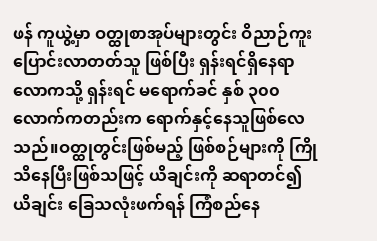ဖန် ကူယွဲ့မှာ ဝတ္ထုစာအုပ်များတွင်း ဝိညာဉ်ကူးပြောင်းလာတတ်သူ ဖြစ်ပြီး ရှန်းရင်ရှိနေရာလောကသို့ ရှန်းရင် မရောက်ခင် နှစ် ၃၀၀ လောက်ကတည်းက ရောက်နှင့်နေသူဖြစ်လေသည်။ဝတ္ထုတွင်းဖြစ်မည့် ဖြစ်စဉ်များကို ကြိုသိနေပြီးဖြစ်သဖြင့် ယိချင်းကို ဆရာတင်၍ ယိချင်း ခြေသလုံးဖက်ရန် ကြံစည်နေ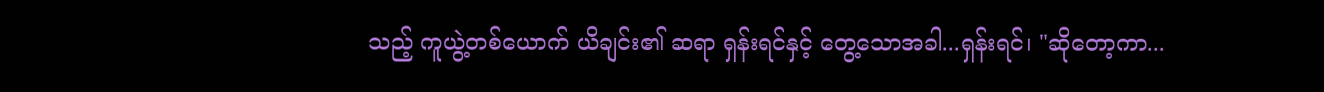သည့် ကူယွဲ့တစ်ယောက် ယိချင်း၏ ဆရာ ရှန်းရင်နှင့် တွေ့သောအခါ...ရှန်းရင်၊ "ဆိုတော့ကာ...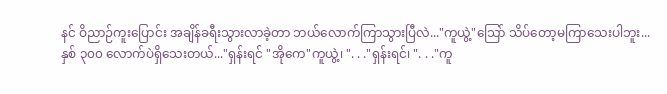နင် ဝိညာဉ်ကူးပြောင်း အချိန်ခရီးသွားလာခဲ့တာ ဘယ်လောက်ကြာသွားပြီလဲ..."ကူယွဲ့"သြော် သိပ်တော့မကြာသေးပါဘူး... နှစ် ၃၀၀ လောက်ပဲရှိသေးတယ်..."ရှန်းရင် "အိုကေ"ကူယွဲ့၊ ". . ."ရှန်းရင်၊ ". . ."ကူ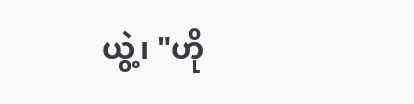ယွဲ့၊ "ဟို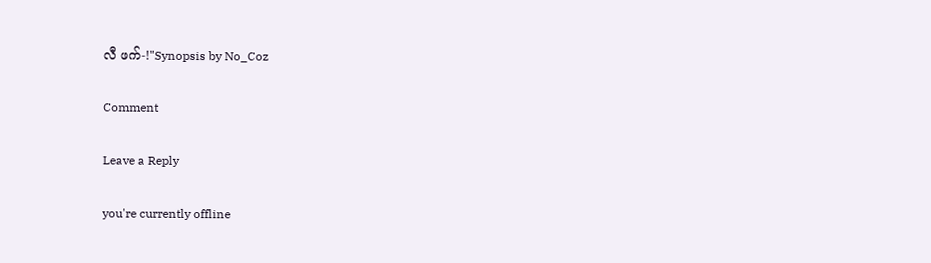လီ ဖက်-!"Synopsis by No_Coz

Comment

Leave a Reply

you're currently offline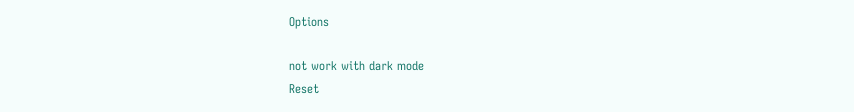Options

not work with dark mode
Reset